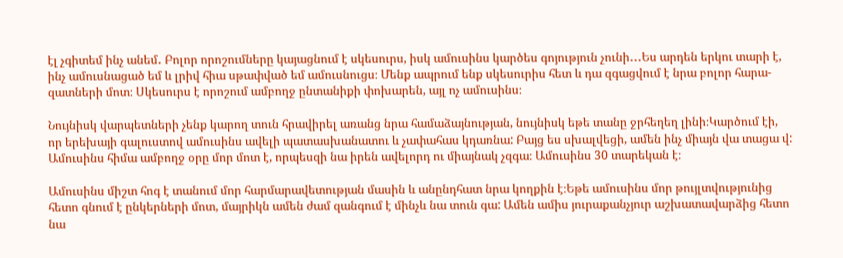էլ չգիտեմ ինչ անեմ․ Բոլոր որոշումները կայացնում է սկեսուրս, իսկ ամուսինս կարծես գոյություն չունի․․․Ես արդեն երկու տարի է,
ինչ ամուսնացած եմ և լրիվ հիա սթափված եմ ամուսնուցս։ Մենք ապրում ենք սկեսուրիս հետ և դա զգացվում է նրա բոլոր հարա-
զատների մոտ։ Սկեսուրս է որոշում ամբողջ ընտանիքի փոխարեն, այլ ոչ ամուսինս։

Նույնիսկ վարպետների չենք կարող տուն հրավիրել առանց նրա համաձայնության, նույնիսկ եթե տանը ջրհեղեղ լինի։Կարծում էի,
որ երեխայի գալուստով ամուսինս ավելի պատասխանատու և չափահաս կդառնա: Բայց ես սխալվեցի, ամեն ինչ միայն վա տացա վ:
Ամուսինս հիմա ամբողջ օրը մոր մոտ է, որպեսզի նա իրեն ավելորդ ու միայնակ չզգա։ Ամուսինս 30 տարեկան է։

Ամուսինս միշտ հոգ է տանում մոր հարմարավետության մասին և անընդհատ նրա կողքին է։Եթե ամուսինս մոր թույլտվությունից
հետո գնում է ընկերների մոտ, մայրիկն ամեն ժամ զանգում է մինչև նա տուն գա: Ամեն ամիս յուրաքանչյուր աշխատավարձից հետո
նա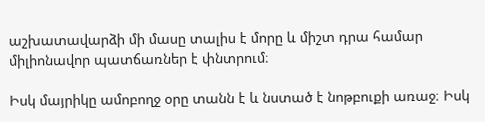աշխատավարձի մի մասը տալիս է մորը և միշտ դրա համար միլիոնավոր պատճառներ է փնտրում։

Իսկ մայրիկը ամոբողջ օրը տանն է և նստած է նոթբուքի առաջ։ Իսկ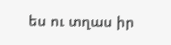ես ու տղաս իր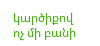կարծիքով ոչ մի բանի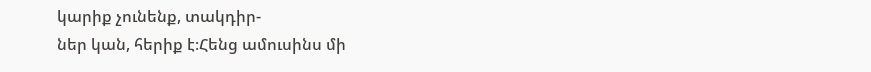կարիք չունենք, տակդիր-
ներ կան, հերիք է։Հենց ամուսինս մի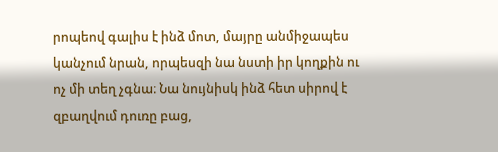րոպեով գալիս է ինձ մոտ, մայրը անմիջապես կանչում նրան, որպեսզի նա նստի իր կողքին ու
ոչ մի տեղ չգնա։ Նա նույնիսկ ինձ հետ սիրով է զբաղվում դուռը բաց,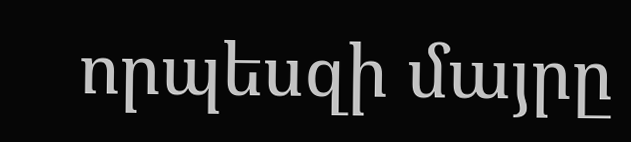որպեսզի մայրը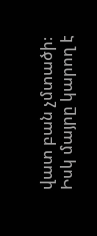վատ բան չմտածի։
Իսկ մայրը կարող է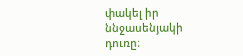փակել իր ննջասենյակի դուռը։